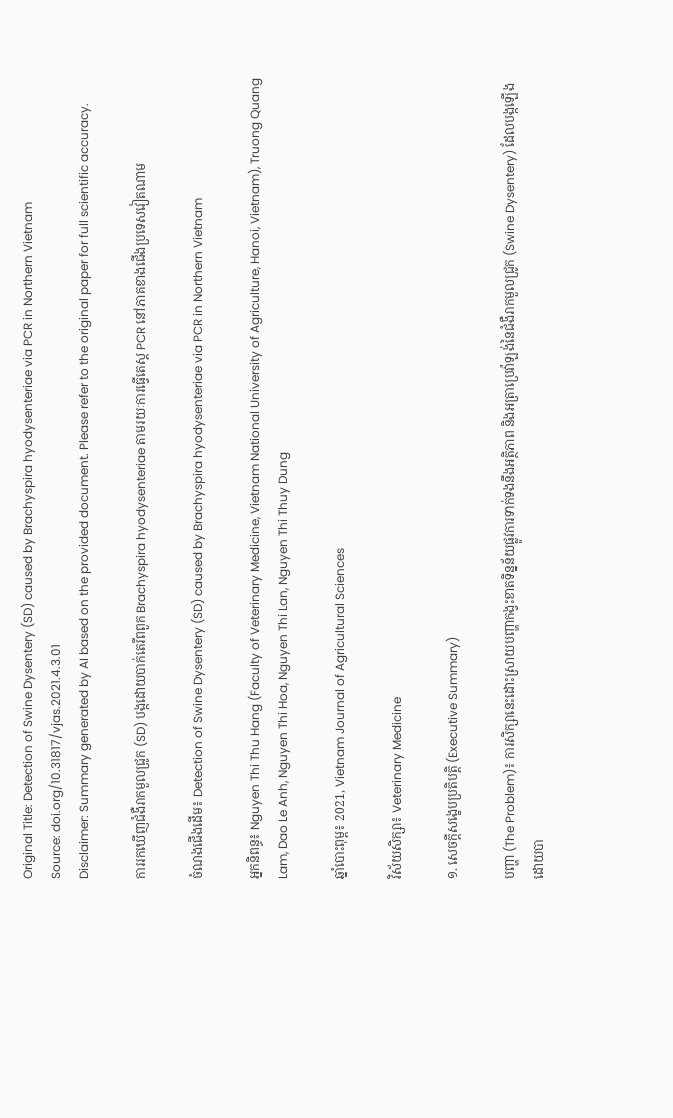Original Title: Detection of Swine Dysentery (SD) caused by Brachyspira hyodysenteriae via PCR in Northern Vietnam
Source: doi.org/10.31817/vjas.2021.4.3.01
Disclaimer: Summary generated by AI based on the provided document. Please refer to the original paper for full scientific accuracy.

ការរកឃើញជំងឺរាកមួលជ្រូក (SD) បង្កដោយបាក់តេរីពពួក Brachyspira hyodysenteriae តាមរយៈការធ្វើតេស្ត PCR នៅភាគខាងជើងប្រទេសវៀតណាម

ចំណងជើងដើម៖ Detection of Swine Dysentery (SD) caused by Brachyspira hyodysenteriae via PCR in Northern Vietnam

អ្នកនិពន្ធ៖ Nguyen Thi Thu Hang (Faculty of Veterinary Medicine, Vietnam National University of Agriculture, Hanoi, Vietnam), Truong Quang Lam, Dao Le Anh, Nguyen Thi Hoa, Nguyen Thi Lan, Nguyen Thi Thuy Dung

ឆ្នាំបោះពុម្ព៖ 2021, Vietnam Journal of Agricultural Sciences

វិស័យសិក្សា៖ Veterinary Medicine

១. សេចក្តីសង្ខេបប្រតិបត្តិ (Executive Summary)

បញ្ហា (The Problem)៖ ការសិក្សានេះដោះស្រាយបញ្ហាកង្វះខាតទិន្នន័យផ្លូវការទាក់ទងនឹងអត្ថិភាព និងអត្រាប្រេវ៉ាឡង់នៃជំងឺរាកមួលជ្រូក (Swine Dysentery) ដែលបង្កឡើងដោយបា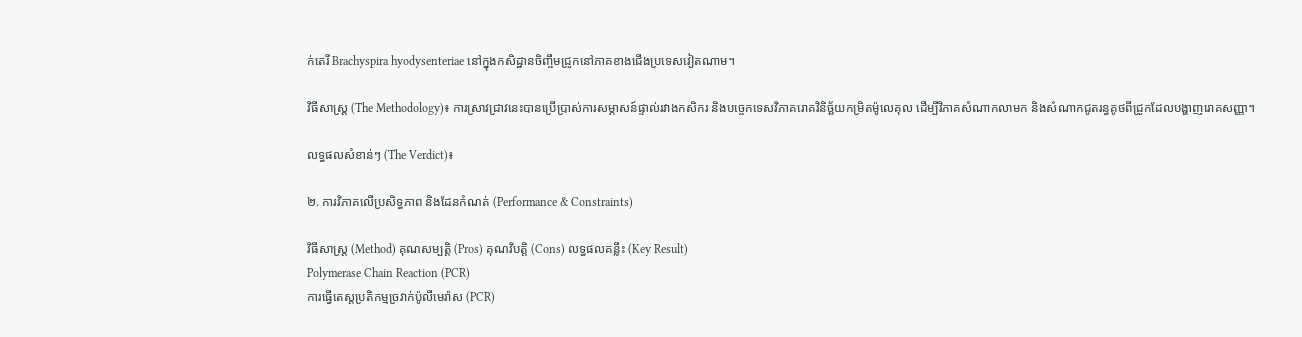ក់តេរី Brachyspira hyodysenteriae នៅក្នុងកសិដ្ឋានចិញ្ចឹមជ្រូកនៅភាគខាងជើងប្រទេសវៀតណាម។

វិធីសាស្ត្រ (The Methodology)៖ ការស្រាវជ្រាវនេះបានប្រើប្រាស់ការសម្ភាសន៍ផ្ទាល់រវាងកសិករ និងបច្ចេកទេសវិភាគរោគវិនិច្ឆ័យកម្រិតម៉ូលេគុល ដើម្បីវិភាគសំណាកលាមក និងសំណាកជូតរន្ធគូថពីជ្រូកដែលបង្ហាញរោគសញ្ញា។

លទ្ធផលសំខាន់ៗ (The Verdict)៖

២. ការវិភាគលើប្រសិទ្ធភាព និងដែនកំណត់ (Performance & Constraints)

វិធីសាស្ត្រ (Method) គុណសម្បត្តិ (Pros) គុណវិបត្តិ (Cons) លទ្ធផលគន្លឹះ (Key Result)
Polymerase Chain Reaction (PCR)
ការធ្វើតេស្តប្រតិកម្មច្រវាក់ប៉ូលីមេរ៉ាស (PCR)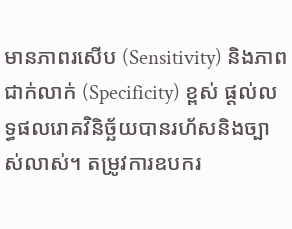មានភាពរសើប (Sensitivity) និងភាពជាក់លាក់ (Specificity) ខ្ពស់ ផ្តល់លទ្ធផលរោគវិនិច្ឆ័យបានរហ័សនិងច្បាស់លាស់។ តម្រូវការឧបករ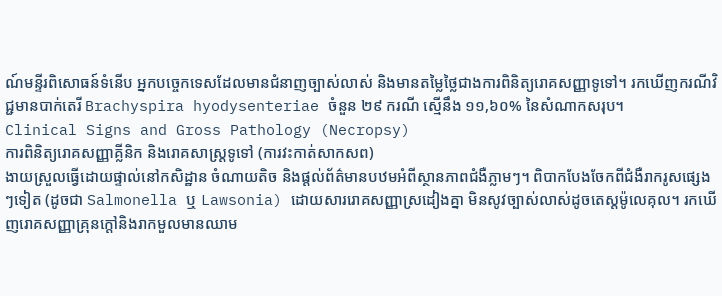ណ៍មន្ទីរពិសោធន៍ទំនើប អ្នកបច្ចេកទេសដែលមានជំនាញច្បាស់លាស់ និងមានតម្លៃថ្លៃជាងការពិនិត្យរោគសញ្ញាទូទៅ។ រកឃើញករណីវិជ្ជមានបាក់តេរី Brachyspira hyodysenteriae ចំនួន ២៩ ករណី ស្មើនឹង ១១,៦០% នៃសំណាកសរុប។
Clinical Signs and Gross Pathology (Necropsy)
ការពិនិត្យរោគសញ្ញាគ្លីនិក និងរោគសាស្ត្រទូទៅ (ការវះកាត់សាកសព)
ងាយស្រួលធ្វើដោយផ្ទាល់នៅកសិដ្ឋាន ចំណាយតិច និងផ្តល់ព័ត៌មានបឋមអំពីស្ថានភាពជំងឺភ្លាមៗ។ ពិបាកបែងចែកពីជំងឺរាករូសផ្សេងៗទៀត (ដូចជា Salmonella ឬ Lawsonia) ដោយសាររោគសញ្ញាស្រដៀងគ្នា មិនសូវច្បាស់លាស់ដូចតេស្តម៉ូលេគុល។ រកឃើញរោគសញ្ញាគ្រុនក្តៅនិងរាកមួលមានឈាម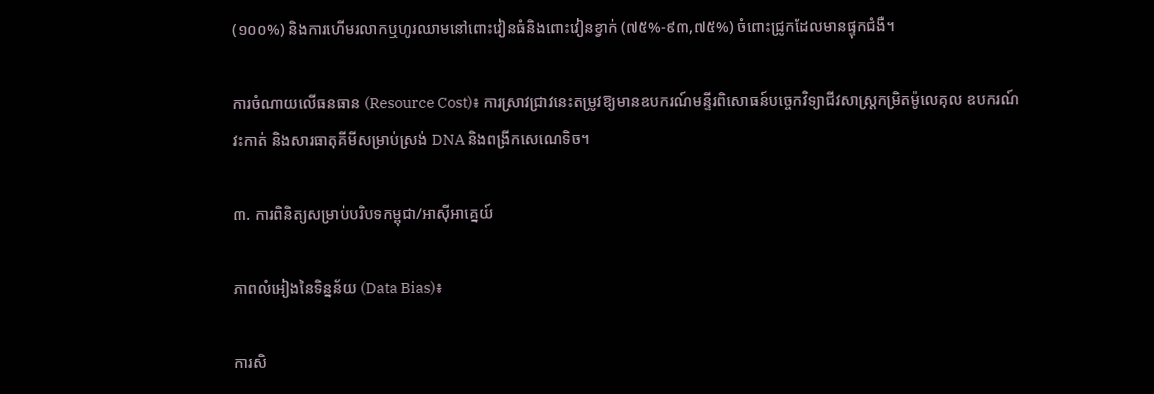(១០០%) និងការហើមរលាកឬហូរឈាមនៅពោះវៀនធំនិងពោះវៀនខ្វាក់ (៧៥%-៩៣,៧៥%) ចំពោះជ្រូកដែលមានផ្ទុកជំងឺ។

ការចំណាយលើធនធាន (Resource Cost)៖ ការស្រាវជ្រាវនេះតម្រូវឱ្យមានឧបករណ៍មន្ទីរពិសោធន៍បច្ចេកវិទ្យាជីវសាស្ត្រកម្រិតម៉ូលេគុល ឧបករណ៍វះកាត់ និងសារធាតុគីមីសម្រាប់ស្រង់ DNA និងពង្រីកសេណេទិច។

៣. ការពិនិត្យសម្រាប់បរិបទកម្ពុជា/អាស៊ីអាគ្នេយ៍

ភាពលំអៀងនៃទិន្នន័យ (Data Bias)៖

ការសិ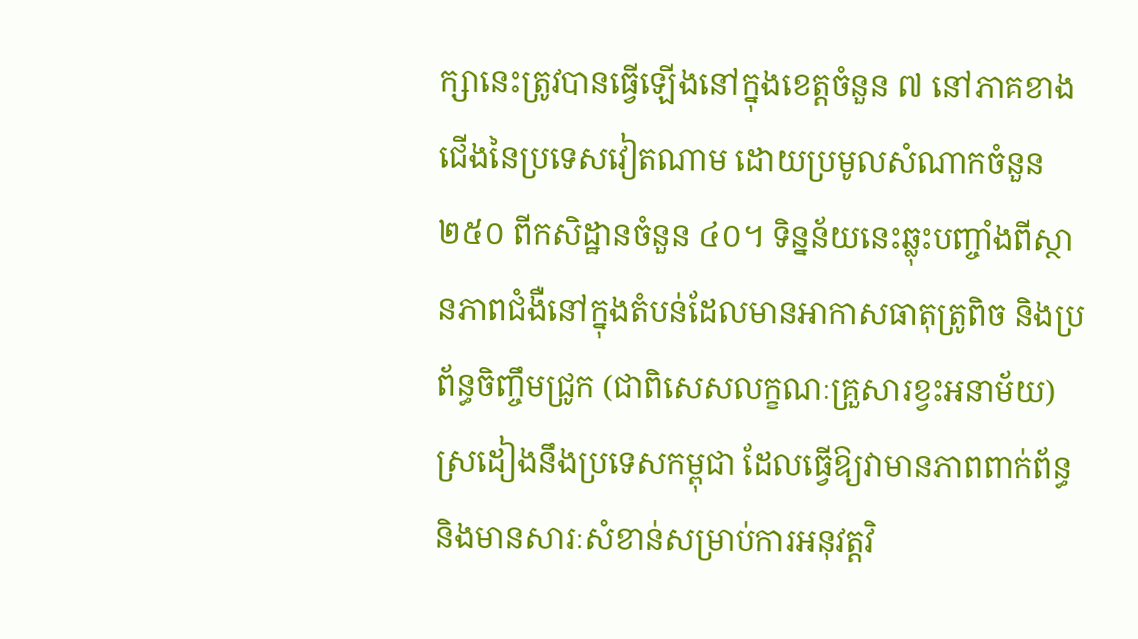ក្សានេះត្រូវបានធ្វើឡើងនៅក្នុងខេត្តចំនួន ៧ នៅភាគខាងជើងនៃប្រទេសវៀតណាម ដោយប្រមូលសំណាកចំនួន ២៥០ ពីកសិដ្ឋានចំនួន ៤០។ ទិន្នន័យនេះឆ្លុះបញ្ចាំងពីស្ថានភាពជំងឺនៅក្នុងតំបន់ដែលមានអាកាសធាតុត្រូពិច និងប្រព័ន្ធចិញ្ចឹមជ្រូក (ជាពិសេសលក្ខណៈគ្រួសារខ្វះអនាម័យ) ស្រដៀងនឹងប្រទេសកម្ពុជា ដែលធ្វើឱ្យវាមានភាពពាក់ព័ន្ធ និងមានសារៈសំខាន់សម្រាប់ការអនុវត្តវិ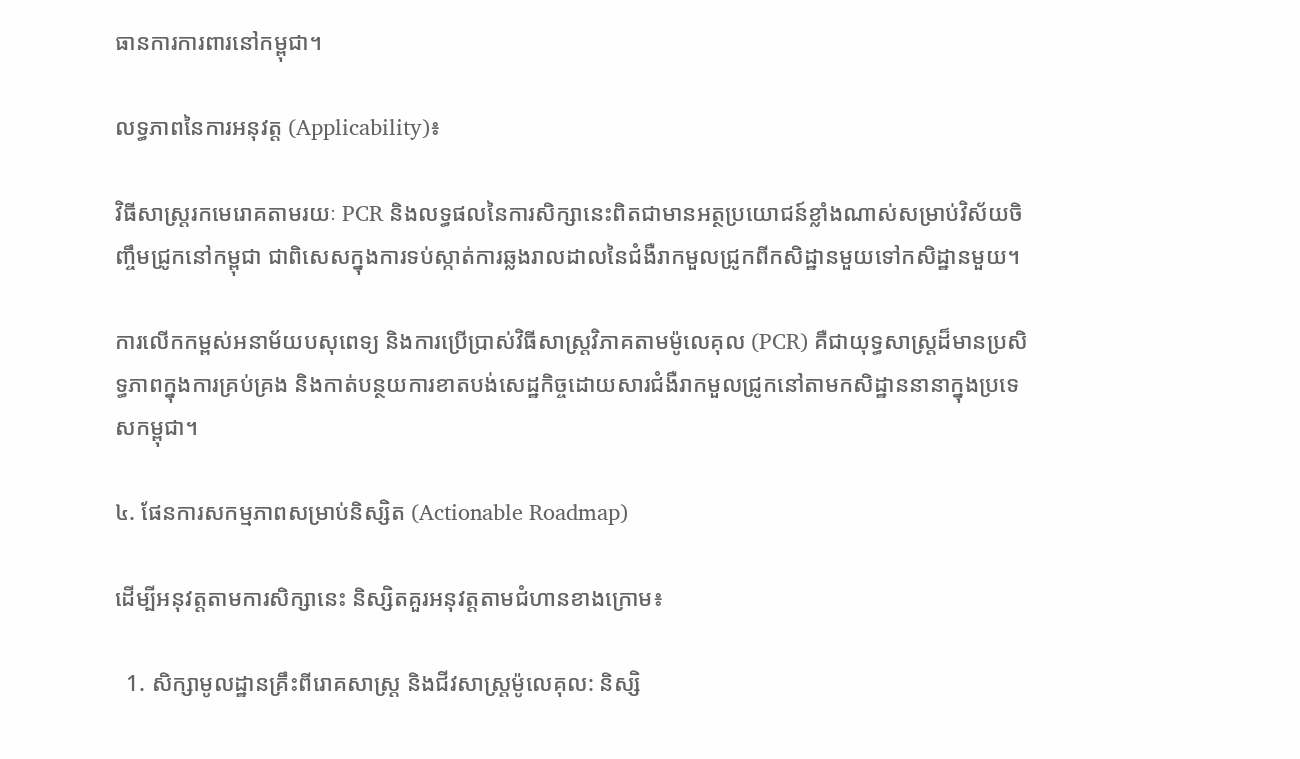ធានការការពារនៅកម្ពុជា។

លទ្ធភាពនៃការអនុវត្ត (Applicability)៖

វិធីសាស្ត្ររកមេរោគតាមរយៈ PCR និងលទ្ធផលនៃការសិក្សានេះពិតជាមានអត្ថប្រយោជន៍ខ្លាំងណាស់សម្រាប់វិស័យចិញ្ចឹមជ្រូកនៅកម្ពុជា ជាពិសេសក្នុងការទប់ស្កាត់ការឆ្លងរាលដាលនៃជំងឺរាកមួលជ្រូកពីកសិដ្ឋានមួយទៅកសិដ្ឋានមួយ។

ការលើកកម្ពស់អនាម័យបសុពេទ្យ និងការប្រើប្រាស់វិធីសាស្ត្រវិភាគតាមម៉ូលេគុល (PCR) គឺជាយុទ្ធសាស្ត្រដ៏មានប្រសិទ្ធភាពក្នុងការគ្រប់គ្រង និងកាត់បន្ថយការខាតបង់សេដ្ឋកិច្ចដោយសារជំងឺរាកមួលជ្រូកនៅតាមកសិដ្ឋាននានាក្នុងប្រទេសកម្ពុជា។

៤. ផែនការសកម្មភាពសម្រាប់និស្សិត (Actionable Roadmap)

ដើម្បីអនុវត្តតាមការសិក្សានេះ និស្សិតគួរអនុវត្តតាមជំហានខាងក្រោម៖

  1. សិក្សាមូលដ្ឋានគ្រឹះពីរោគសាស្ត្រ និងជីវសាស្ត្រម៉ូលេគុល: និស្សិ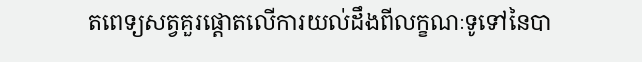តពេទ្យសត្វគួរផ្តោតលើការយល់ដឹងពីលក្ខណៈទូទៅនៃបា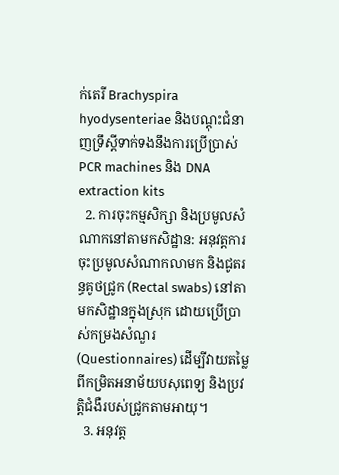ក់តេរី Brachyspira hyodysenteriae និងបណ្តុះជំនាញទ្រឹស្តីទាក់ទងនឹងការប្រើប្រាស់ PCR machines និង DNA extraction kits
  2. ការចុះកម្មសិក្សា និងប្រមូលសំណាកនៅតាមកសិដ្ឋាន: អនុវត្តការចុះប្រមូលសំណាកលាមក និងជូតរន្ធគូថជ្រូក (Rectal swabs) នៅតាមកសិដ្ឋានក្នុងស្រុក ដោយប្រើប្រាស់កម្រងសំណួរ (Questionnaires) ដើម្បីវាយតម្លៃពីកម្រិតអនាម័យបសុពេទ្យ និងប្រវត្តិជំងឺរបស់ជ្រូកតាមអាយុ។
  3. អនុវត្ត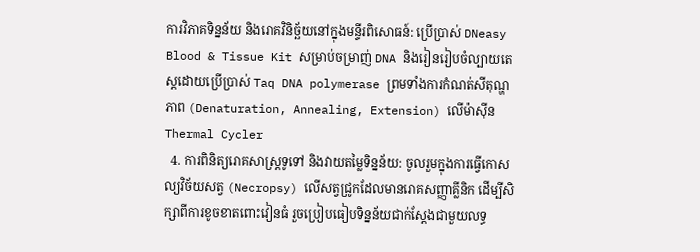ការវិភាគទិន្នន័យ និងរោគវិនិច្ឆ័យនៅក្នុងមន្ទីរពិសោធន៍: ប្រើប្រាស់ DNeasy Blood & Tissue Kit សម្រាប់ចម្រាញ់ DNA និងរៀនរៀបចំល្បាយតេស្តដោយប្រើប្រាស់ Taq DNA polymerase ព្រមទាំងការកំណត់សីតុណ្ហភាព (Denaturation, Annealing, Extension) លើម៉ាស៊ីន Thermal Cycler
  4. ការពិនិត្យរោគសាស្ត្រទូទៅ និងវាយតម្លៃទិន្នន័យ: ចូលរួមក្នុងការធ្វើកោសល្យវិច័យសត្វ (Necropsy) លើសត្វជ្រូកដែលមានរោគសញ្ញាគ្លីនិក ដើម្បីសិក្សាពីការខូចខាតពោះវៀនធំ រួចប្រៀបធៀបទិន្នន័យជាក់ស្តែងជាមួយលទ្ធ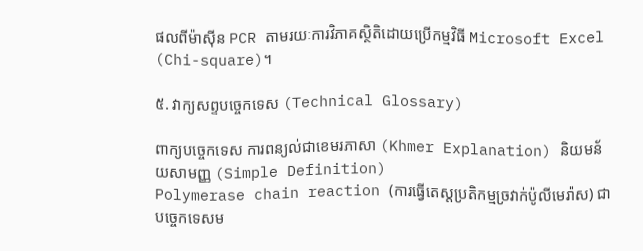ផលពីម៉ាស៊ីន PCR តាមរយៈការវិភាគស្ថិតិដោយប្រើកម្មវិធី Microsoft Excel (Chi-square)។

៥. វាក្យសព្ទបច្ចេកទេស (Technical Glossary)

ពាក្យបច្ចេកទេស ការពន្យល់ជាខេមរភាសា (Khmer Explanation) និយមន័យសាមញ្ញ (Simple Definition)
Polymerase chain reaction (ការធ្វើតេស្តប្រតិកម្មច្រវាក់ប៉ូលីមេរ៉ាស) ជាបច្ចេកទេសម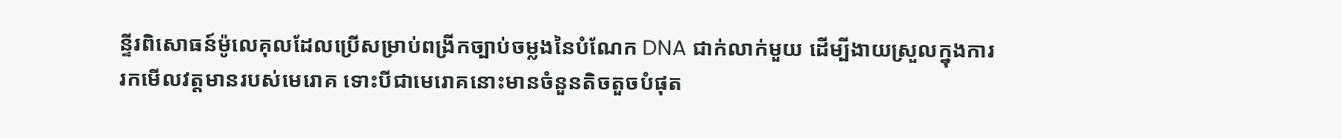ន្ទីរពិសោធន៍ម៉ូលេគុលដែលប្រើសម្រាប់ពង្រីកច្បាប់ចម្លងនៃបំណែក DNA ជាក់លាក់មួយ ដើម្បីងាយស្រួលក្នុងការរកមើលវត្តមានរបស់មេរោគ ទោះបីជាមេរោគនោះមានចំនួនតិចតួចបំផុត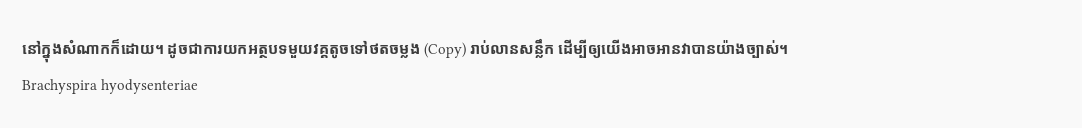នៅក្នុងសំណាកក៏ដោយ។ ដូចជាការយកអត្ថបទមួយវគ្គតូចទៅថតចម្លង (Copy) រាប់លានសន្លឹក ដើម្បីឲ្យយើងអាចអានវាបានយ៉ាងច្បាស់។
Brachyspira hyodysenteriae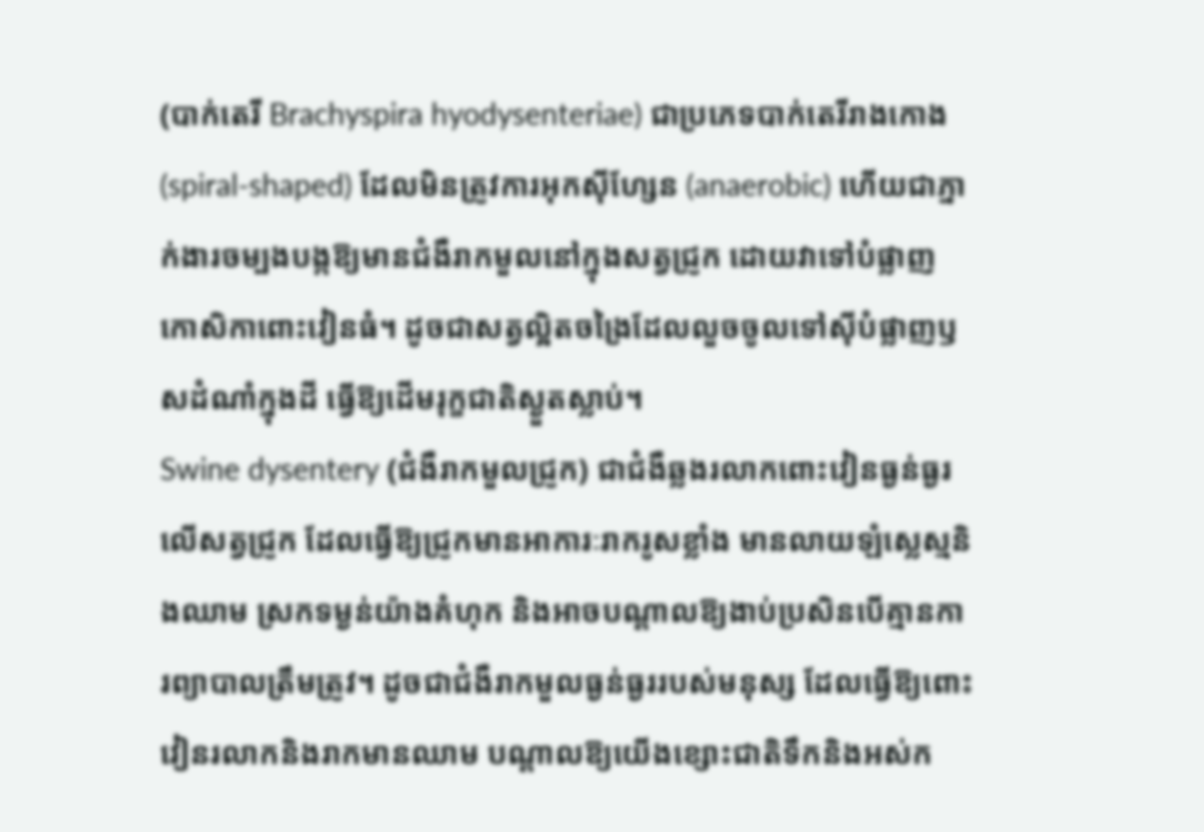(បាក់តេរី Brachyspira hyodysenteriae) ជាប្រភេទបាក់តេរីរាងកោង (spiral-shaped) ដែលមិនត្រូវការអុកស៊ីហ្សែន (anaerobic) ហើយជាភ្នាក់ងារចម្បងបង្កឱ្យមានជំងឺរាកមួលនៅក្នុងសត្វជ្រូក ដោយវាទៅបំផ្លាញកោសិកាពោះវៀនធំ។ ដូចជាសត្វល្អិតចង្រៃដែលលួចចូលទៅស៊ីបំផ្លាញឫសដំណាំក្នុងដី ធ្វើឱ្យដើមរុក្ខជាតិស្ងួតស្លាប់។
Swine dysentery (ជំងឺរាកមួលជ្រូក) ជាជំងឺឆ្លងរលាកពោះវៀនធ្ងន់ធ្ងរលើសត្វជ្រូក ដែលធ្វើឱ្យជ្រូកមានអាការៈរាករូសខ្លាំង មានលាយឡំស្លេស្មនិងឈាម ស្រកទម្ងន់យ៉ាងគំហុក និងអាចបណ្តាលឱ្យងាប់ប្រសិនបើគ្មានការព្យាបាលត្រឹមត្រូវ។ ដូចជាជំងឺរាកមួលធ្ងន់ធ្ងររបស់មនុស្ស ដែលធ្វើឱ្យពោះវៀនរលាកនិងរាកមានឈាម បណ្តាលឱ្យយើងខ្សោះជាតិទឹកនិងអស់ក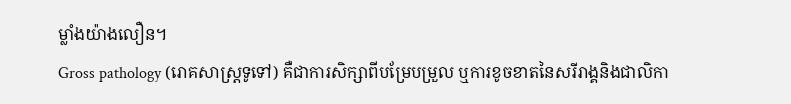ម្លាំងយ៉ាងលឿន។
Gross pathology (រោគសាស្ត្រទូទៅ) គឺជាការសិក្សាពីបម្រែបម្រួល ឬការខូចខាតនៃសរីរាង្គនិងជាលិកា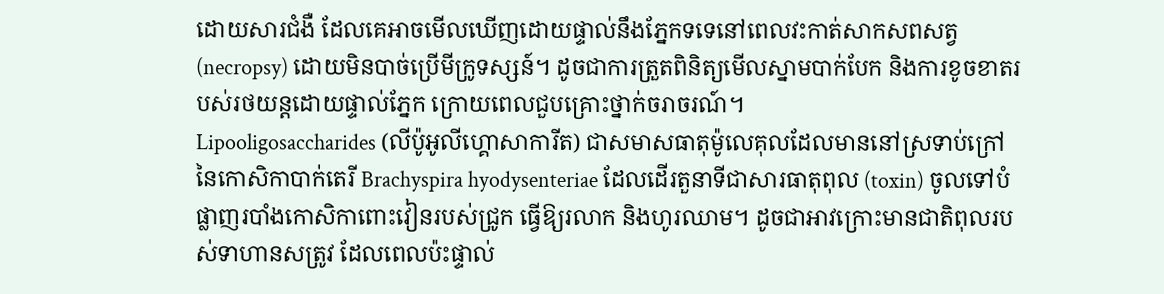ដោយសារជំងឺ ដែលគេអាចមើលឃើញដោយផ្ទាល់នឹងភ្នែកទទេនៅពេលវះកាត់សាកសពសត្វ (necropsy) ដោយមិនបាច់ប្រើមីក្រូទស្សន៍។ ដូចជាការត្រួតពិនិត្យមើលស្នាមបាក់បែក និងការខូចខាតរបស់រថយន្តដោយផ្ទាល់ភ្នែក ក្រោយពេលជួបគ្រោះថ្នាក់ចរាចរណ៍។
Lipooligosaccharides (លីប៉ូអូលីហ្គោសាការីត) ជាសមាសធាតុម៉ូលេគុលដែលមាននៅស្រទាប់ក្រៅនៃកោសិកាបាក់តេរី Brachyspira hyodysenteriae ដែលដើរតួនាទីជាសារធាតុពុល (toxin) ចូលទៅបំផ្លាញរបាំងកោសិកាពោះវៀនរបស់ជ្រូក ធ្វើឱ្យរលាក និងហូរឈាម។ ដូចជាអាវក្រោះមានជាតិពុលរបស់ទាហានសត្រូវ ដែលពេលប៉ះផ្ទាល់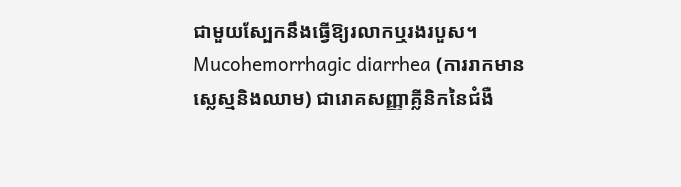ជាមួយស្បែកនឹងធ្វើឱ្យរលាកឬរងរបួស។
Mucohemorrhagic diarrhea (ការរាកមានស្លេស្មនិងឈាម) ជារោគសញ្ញាគ្លីនិកនៃជំងឺ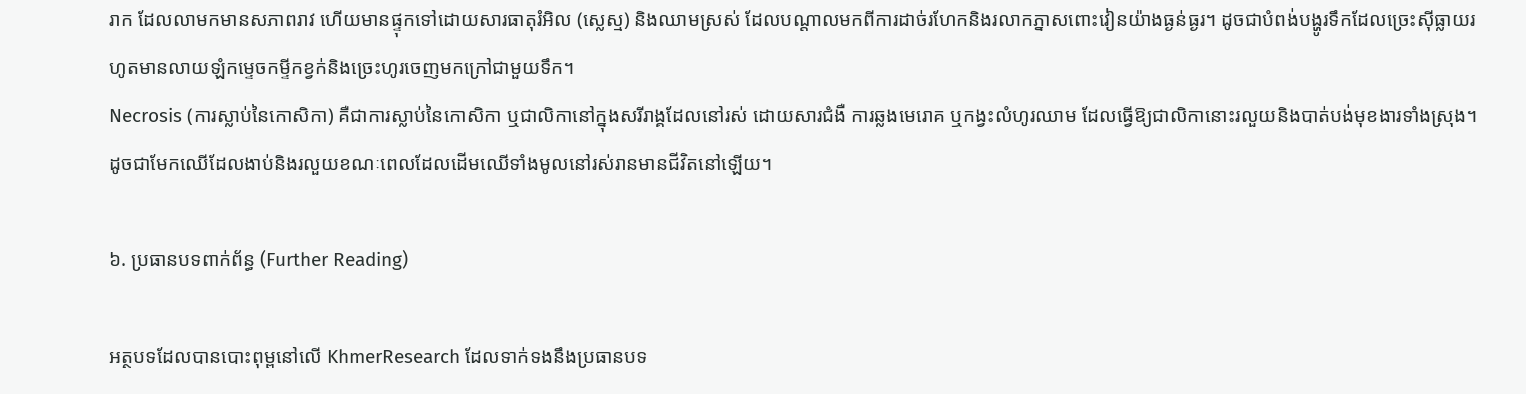រាក ដែលលាមកមានសភាពរាវ ហើយមានផ្ទុកទៅដោយសារធាតុរំអិល (ស្លេស្ម) និងឈាមស្រស់ ដែលបណ្តាលមកពីការដាច់រហែកនិងរលាកភ្នាសពោះវៀនយ៉ាងធ្ងន់ធ្ងរ។ ដូចជាបំពង់បង្ហូរទឹកដែលច្រេះស៊ីធ្លាយរហូតមានលាយឡំកម្ទេចកម្ទីកខ្វក់និងច្រេះហូរចេញមកក្រៅជាមួយទឹក។
Necrosis (ការស្លាប់នៃកោសិកា) គឺជាការស្លាប់នៃកោសិកា ឬជាលិកានៅក្នុងសរីរាង្គដែលនៅរស់ ដោយសារជំងឺ ការឆ្លងមេរោគ ឬកង្វះលំហូរឈាម ដែលធ្វើឱ្យជាលិកានោះរលួយនិងបាត់បង់មុខងារទាំងស្រុង។ ដូចជាមែកឈើដែលងាប់និងរលួយខណៈពេលដែលដើមឈើទាំងមូលនៅរស់រានមានជីវិតនៅឡើយ។

៦. ប្រធានបទពាក់ព័ន្ធ (Further Reading)

អត្ថបទដែលបានបោះពុម្ពនៅលើ KhmerResearch ដែលទាក់ទងនឹងប្រធានបទ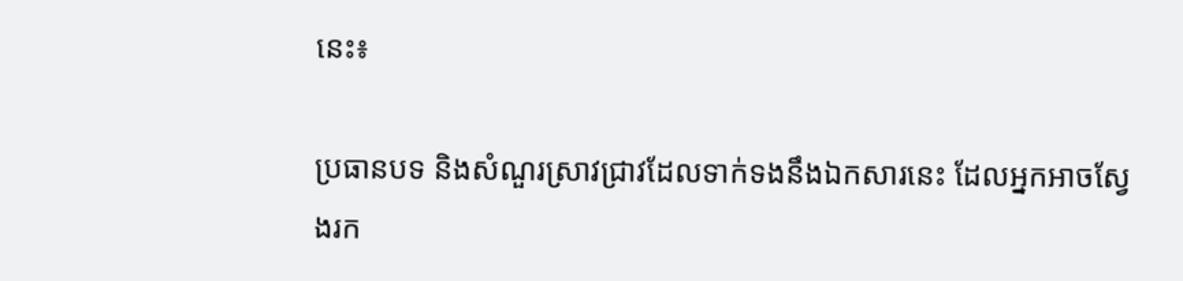នេះ៖

ប្រធានបទ និងសំណួរស្រាវជ្រាវដែលទាក់ទងនឹងឯកសារនេះ ដែលអ្នកអាចស្វែងរក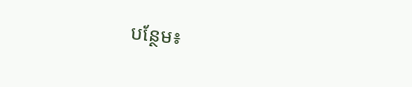បន្ថែម៖